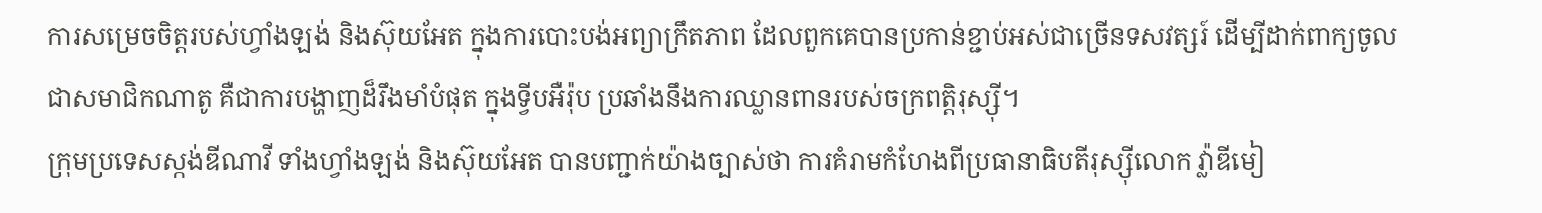ការសម្រេចចិត្តរបស់ហ្វាំងឡង់ និងស៊ុយអែត ក្នុងការបោះបង់អព្យាក្រឹតភាព ដែលពួកគេបានប្រកាន់ខ្ជាប់អស់ជាច្រើនទសវត្សរ៍ ដើម្បីដាក់ពាក្យចូលជាសមាជិកណាតូ គឺជាការបង្ហាញដ៏រឹងមាំបំផុត ក្នុងទ្វីបអឺរ៉ុប ប្រឆាំងនឹងការឈ្លានពានរបស់ចក្រពត្តិរុស្ស៊ី។
ក្រុមប្រទេសស្កង់ឌីណាវី ទាំងហ្វាំងឡង់ និងស៊ុយអែត បានបញ្ជាក់យ៉ាងច្បាស់ថា ការគំរាមកំហែងពីប្រធានាធិបតីរុស្ស៊ីលោក វ្ល៉ាឌីមៀ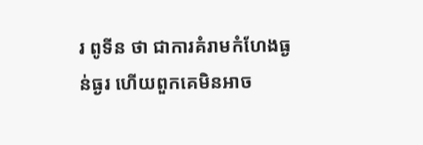រ ពូទីន ថា ជាការគំរាមកំហែងធ្ងន់ធ្ងរ ហើយពួកគេមិនអាច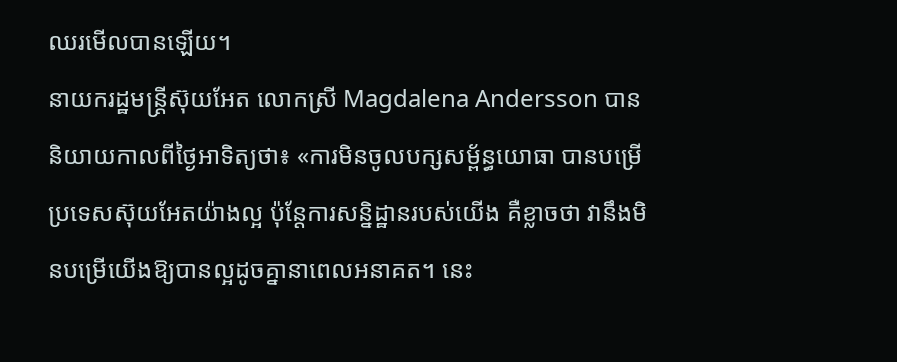ឈរមើលបានឡើយ។
នាយករដ្ឋមន្ត្រីស៊ុយអែត លោកស្រី Magdalena Andersson បាននិយាយកាលពីថ្ងៃអាទិត្យថា៖ «ការមិនចូលបក្សសម្ព័ន្ធយោធា បានបម្រើប្រទេសស៊ុយអែតយ៉ាងល្អ ប៉ុន្តែការសន្និដ្ឋានរបស់យើង គឺខ្លាចថា វានឹងមិនបម្រើយើងឱ្យបានល្អដូចគ្នានាពេលអនាគត។ នេះ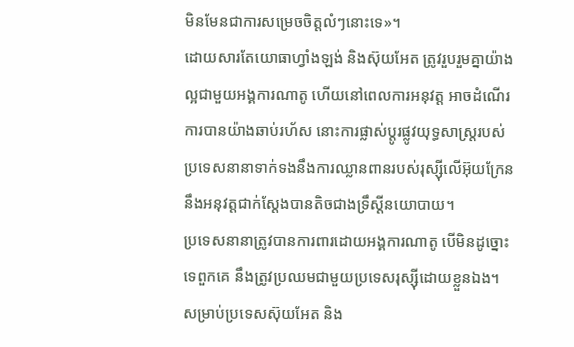មិនមែនជាការសម្រេចចិត្តលំៗនោះទេ»។
ដោយសារតែយោធាហ្វាំងឡង់ និងស៊ុយអែត ត្រូវរួបរួមគ្នាយ៉ាងល្អជាមួយអង្គការណាតូ ហើយនៅពេលការអនុវត្ត អាចដំណើរការបានយ៉ាងឆាប់រហ័ស នោះការផ្លាស់ប្តូរផ្លូវយុទ្ធសាស្ត្ររបស់ប្រទេសនានាទាក់ទងនឹងការឈ្លានពានរបស់រុស្ស៊ីលើអ៊ុយក្រែន នឹងអនុវត្តជាក់ស្ដែងបានតិចជាងទ្រឹស្ដីនយោបាយ។
ប្រទេសនានាត្រូវបានការពារដោយអង្គការណាតូ បើមិនដូច្នោះទេពួកគេ នឹងត្រូវប្រឈមជាមួយប្រទេសរុស្ស៊ីដោយខ្លួនឯង។ សម្រាប់ប្រទេសស៊ុយអែត និង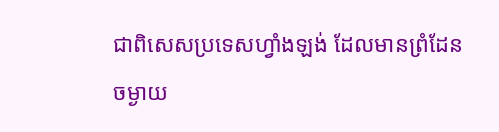ជាពិសេសប្រទេសហ្វាំងឡង់ ដែលមានព្រំដែនចម្ងាយ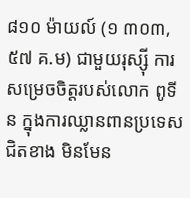៨១០ ម៉ាយល៍ (១ ៣០៣,៥៧ គ.ម) ជាមួយរុស្ស៊ី ការសម្រេចចិត្តរបស់លោក ពូទីន ក្នុងការឈ្លានពានប្រទេសជិតខាង មិនមែន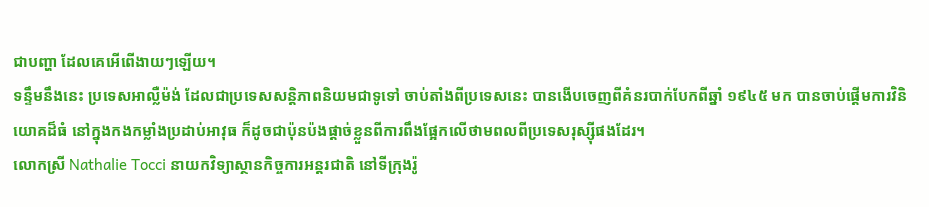ជាបញ្ហា ដែលគេអើពើងាយៗឡើយ។
ទន្ទឹមនឹងនេះ ប្រទេសអាល្លឺម៉ង់ ដែលជាប្រទេសសន្តិភាពនិយមជាទូទៅ ចាប់តាំងពីប្រទេសនេះ បានងើបចេញពីគំនរបាក់បែកពីឆ្នាំ ១៩៤៥ មក បានចាប់ផ្តើមការវិនិយោគដ៏ធំ នៅក្នុងកងកម្លាំងប្រដាប់អាវុធ ក៏ដូចជាប៉ុនប៉ងផ្តាច់ខ្លួនពីការពឹងផ្អែកលើថាមពលពីប្រទេសរុស្ស៊ីផងដែរ។
លោកស្រី Nathalie Tocci នាយកវិទ្យាស្ថានកិច្ចការអន្តរជាតិ នៅទីក្រុងរ៉ូ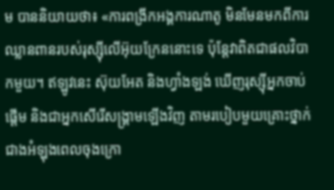ម បាននិយាយថា៖ «ការពង្រីកអង្គការណាតូ មិនមែនមកពីការឈ្លានពានរបស់រុស្ស៊ីលើអ៊ុយក្រែននោះទេ ប៉ុន្តែវាពិតជាផលវិបាកមួយ។ ឥឡូវនេះ ស៊ុយអែត និងហ្វាំងឡង់ ឃើញរុស្ស៊ីអ្នកចាប់ផ្ដើម និងជាអ្នកសើរើសង្គ្រាមឡើងវិញ តាមរបៀបមួយគ្រោះថ្នាក់ជាងអំឡុងពេលចុងក្រោ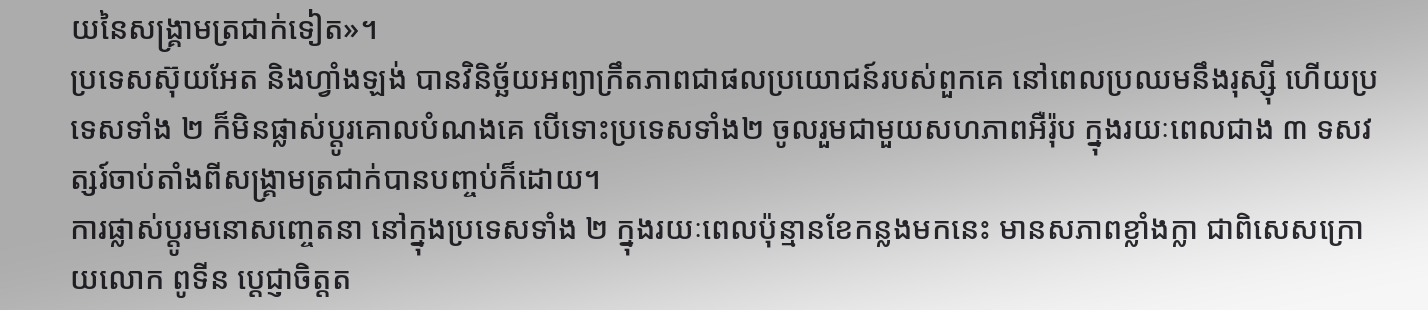យនៃសង្គ្រាមត្រជាក់ទៀត»។
ប្រទេសស៊ុយអែត និងហ្វាំងឡង់ បានវិនិច្ឆ័យអព្យាក្រឹតភាពជាផលប្រយោជន៍របស់ពួកគេ នៅពេលប្រឈមនឹងរុស្ស៊ី ហើយប្រទេសទាំង ២ ក៏មិនផ្លាស់ប្តូរគោលបំណងគេ បើទោះប្រទេសទាំង២ ចូលរួមជាមួយសហភាពអឺរ៉ុប ក្នុងរយៈពេលជាង ៣ ទសវត្សរ៍ចាប់តាំងពីសង្គ្រាមត្រជាក់បានបញ្ចប់ក៏ដោយ។
ការផ្លាស់ប្តូរមនោសញ្ចេតនា នៅក្នុងប្រទេសទាំង ២ ក្នុងរយៈពេលប៉ុន្មានខែកន្លងមកនេះ មានសភាពខ្លាំងក្លា ជាពិសេសក្រោយលោក ពូទីន ប្ដេជ្ញាចិត្តត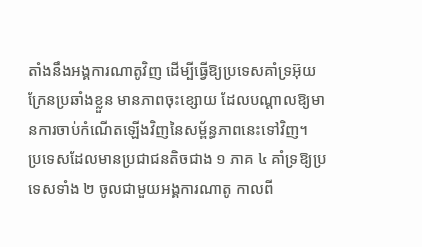តាំងនឹងអង្គការណាតូវិញ ដើម្បីធ្វើឱ្យប្រទេសគាំទ្រអ៊ុយក្រែនប្រឆាំងខ្លួន មានភាពចុះខ្សោយ ដែលបណ្ដាលឱ្យមានការចាប់កំណើតឡើងវិញនៃសម្ព័ន្ធភាពនេះទៅវិញ។
ប្រទេសដែលមានប្រជាជនតិចជាង ១ ភាគ ៤ គាំទ្រឱ្យប្រទេសទាំង ២ ចូលជាមួយអង្គការណាតូ កាលពី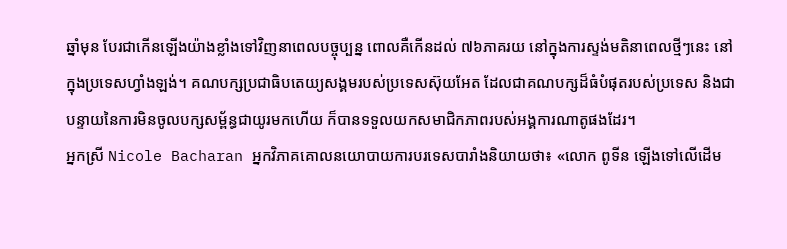ឆ្នាំមុន បែរជាកើនឡើងយ៉ាងខ្លាំងទៅវិញនាពេលបច្ចុប្បន្ន ពោលគឺកើនដល់ ៧៦ភាគរយ នៅក្នុងការស្ទង់មតិនាពេលថ្មីៗនេះ នៅក្នុងប្រទេសហ្វាំងឡង់។ គណបក្សប្រជាធិបតេយ្យសង្គមរបស់ប្រទេសស៊ុយអែត ដែលជាគណបក្សដ៏ធំបំផុតរបស់ប្រទេស និងជាបន្ទាយនៃការមិនចូលបក្សសម្ព័ន្ធជាយូរមកហើយ ក៏បានទទួលយកសមាជិកភាពរបស់អង្គការណាតូផងដែរ។
អ្នកស្រី Nicole Bacharan អ្នកវិភាគគោលនយោបាយការបរទេសបារាំងនិយាយថា៖ «លោក ពូទីន ឡើងទៅលើដើម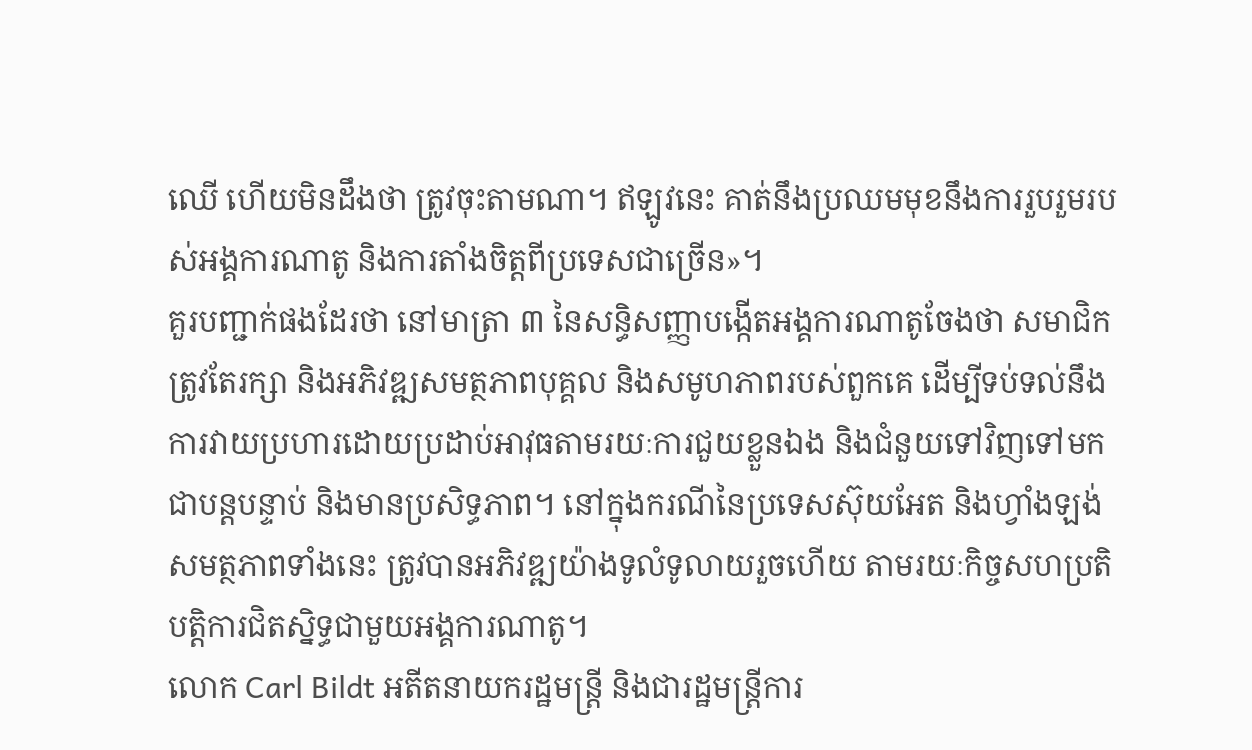ឈើ ហើយមិនដឹងថា ត្រូវចុះតាមណា។ ឥឡូវនេះ គាត់នឹងប្រឈមមុខនឹងការរួបរួមរបស់អង្គការណាតូ និងការតាំងចិត្តពីប្រទេសជាច្រើន»។
គួរបញ្ជាក់ផងដែរថា នៅមាត្រា ៣ នៃសន្ធិសញ្ញាបង្កើតអង្គការណាតូចែងថា សមាជិកត្រូវតែរក្សា និងអភិវឌ្ឍសមត្ថភាពបុគ្គល និងសមូហភាពរបស់ពួកគេ ដើម្បីទប់ទល់នឹងការវាយប្រហារដោយប្រដាប់អាវុធតាមរយៈការជួយខ្លួនឯង និងជំនួយទៅវិញទៅមកជាបន្តបន្ទាប់ និងមានប្រសិទ្ធភាព។ នៅក្នុងករណីនៃប្រទេសស៊ុយអែត និងហ្វាំងឡង់ សមត្ថភាពទាំងនេះ ត្រូវបានអភិវឌ្ឍយ៉ាងទូលំទូលាយរួចហើយ តាមរយៈកិច្ចសហប្រតិបត្តិការជិតស្និទ្ធជាមួយអង្គការណាតូ។
លោក Carl Bildt អតីតនាយករដ្ឋមន្ត្រី និងជារដ្ឋមន្ត្រីការ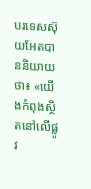បរទេសស៊ុយអែតបាននិយាយថា៖ «យើងកំពុងស្ថិតនៅលើផ្លូវ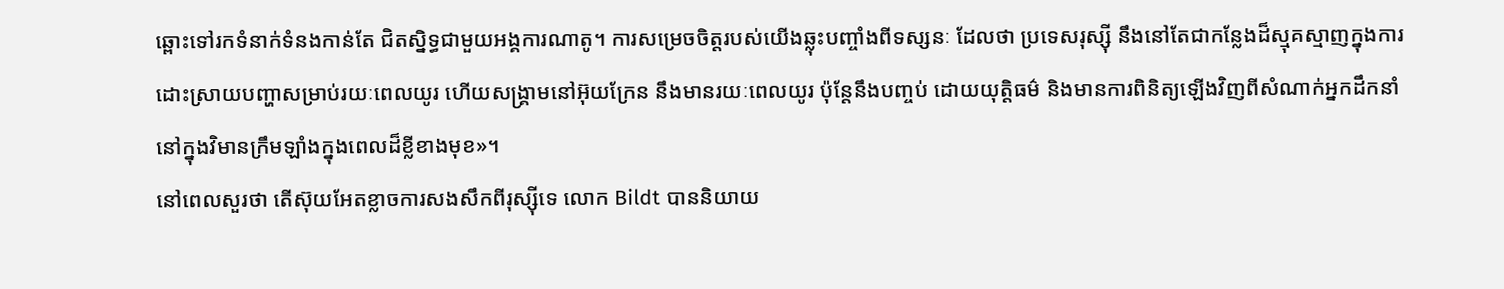ឆ្ពោះទៅរកទំនាក់ទំនងកាន់តែ ជិតស្និទ្ធជាមួយអង្គការណាតូ។ ការសម្រេចចិត្តរបស់យើងឆ្លុះបញ្ចាំងពីទស្សនៈ ដែលថា ប្រទេសរុស្ស៊ី នឹងនៅតែជាកន្លែងដ៏ស្មុគស្មាញក្នុងការដោះស្រាយបញ្ហាសម្រាប់រយៈពេលយូរ ហើយសង្គ្រាមនៅអ៊ុយក្រែន នឹងមានរយៈពេលយូរ ប៉ុន្តែនឹងបញ្ចប់ ដោយយុត្តិធម៌ និងមានការពិនិត្យឡើងវិញពីសំណាក់អ្នកដឹកនាំនៅក្នុងវិមានក្រឹមឡាំងក្នុងពេលដ៏ខ្លីខាងមុខ»។
នៅពេលសួរថា តើស៊ុយអែតខ្លាចការសងសឹកពីរុស្ស៊ីទេ លោក Bildt បាននិយាយ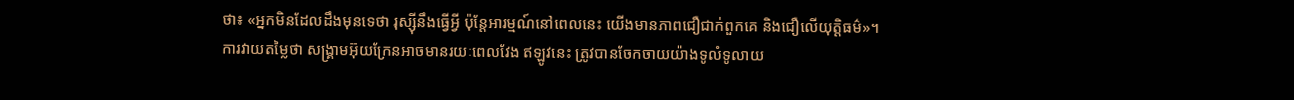ថា៖ «អ្នកមិនដែលដឹងមុនទេថា រុស្ស៊ីនឹងធ្វើអ្វី ប៉ុន្តែអារម្មណ៍នៅពេលនេះ យើងមានភាពជឿជាក់ពួកគេ និងជឿលើយុត្តិធម៌»។
ការវាយតម្លៃថា សង្គ្រាមអ៊ុយក្រែនអាចមានរយៈពេលវែង ឥឡូវនេះ ត្រូវបានចែកចាយយ៉ាងទូលំទូលាយ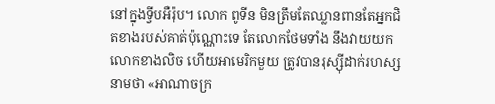នៅក្នុងទ្វីបអឺរ៉ុប។ លោក ពូទីន មិនត្រឹមតែឈ្លានពានតែអ្នកជិតខាងរបស់គាត់ប៉ុណ្ណោះទេ តែលោកថែមទាំង នឹងវាយយកលោកខាងលិច ហើយអាមេរិកមួយ ត្រូវបានរុស្ស៊ីដាក់រហស្សនាមថា «អាណាចក្រ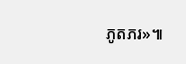ភូតភរ»៕